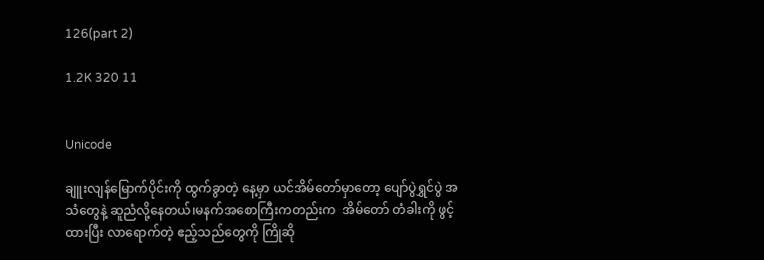126(part 2)

1.2K 320 11


Unicode

ချူးလျန်မြောက်ပိုင်းကို ထွက်ခွာတဲ့ နေ့မှာ ယင်အိမ်တော်မှာတော့ ပျော်ပွဲရွှင်ပွဲ အသံတွေနဲ့ ဆူညံလို့နေတယ်၊မနက်အစောကြီးကတည်းက  အိမ်တော် တံခါးကို ဖွင့်ထားပြီး လာရောက်တဲ့ ဧည့်သည်တွေကို ကြိုဆို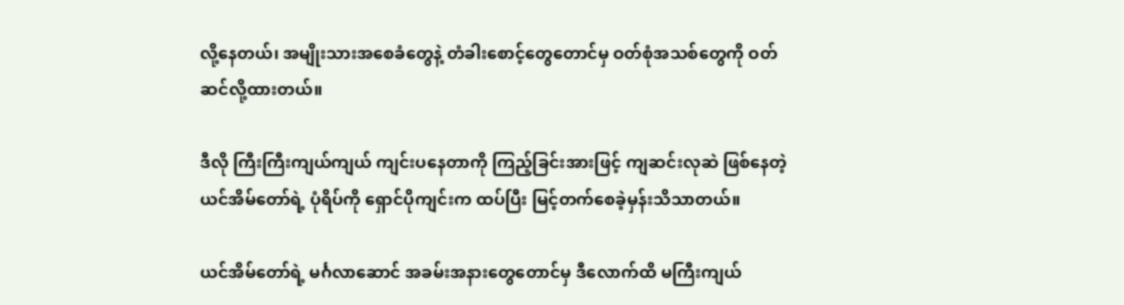လို့နေတယ်၊ အမျိုးသားအစေခံတွေနဲ့ တံခါးစောင့်တွေတောင်မှ ဝတ်စုံအသစ်တွေကို ဝတ်ဆင်လို့ထားတယ်။

ဒီလို ကြီးကြီးကျယ်ကျယ် ကျင်းပနေတာကို ကြည့်ခြင်းအားဖြင့် ကျဆင်းလုဆဲ ဖြစ်နေတဲ့ ယင်အိမ်တော်ရဲ့ ပုံရိပ်ကို ရှောင်ပိုကျင်းက ထပ်ပြီး မြင့်တက်စေခဲ့မှန်းသိသာတယ်။

ယင်အိမ်တော်ရဲ့ မင်္ဂလာဆောင် အခမ်းအနားတွေတောင်မှ ဒီလောက်ထိ မကြီးကျယ်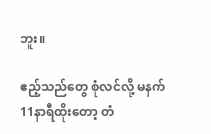ဘူး။

ဧည့်သည်တွေ စုံလင်လို့ မနက်11နာရီထိုးတော့ တံ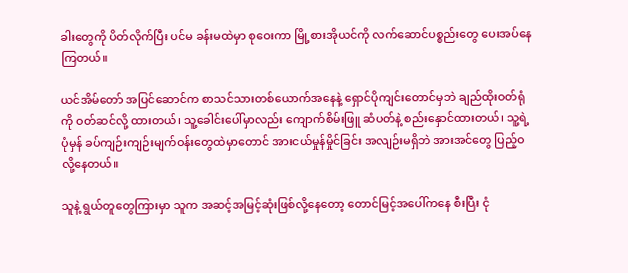ခါးတွေကို ပိတ်လိုက်ပြီး ပင်မ ခန်းမထဲမှာ စုဝေးကာ မြို့စားအိုယင်ကို လက်ဆောင်ပစ္စည်းတွေ ပေးအပ်နေကြတယ်။

ယင်အိမ်တော် အပြင်ဆောင်က စာသင်သားတစ်ယောက်အနေနဲ့ ရှောင်ပိုကျင်းတောင်မှဘဲ ချည်ထိုးဝတ်ရုံကို ဝတ်ဆင်လို့ ထားတယ်၊ သူ့ခေါင်းပေါ်မှာလည်း ကျောက်စိမ်းဖြူ ဆံပတ်နဲ့ စည်းနှောင်ထားတယ်၊ သူ့ရဲ့ ပုံမှန် ခပ်ကျဉ်းကျဉ်းမျက်ဝန်းတွေထဲမှာတောင် အားငယ်မှုန်မှိုင်ခြင်း အလျဉ်းမရှိဘဲ အားအင်တွေ ပြည့်ဝလို့နေတယ်။

သူနဲ့ ရွယ်တူတွေကြားမှာ သူက အဆင့်အမြင့်ဆုံးဖြစ်လို့နေတော့ တောင်မြင့်အပေါ်ကနေ စီးပြီး ငုံ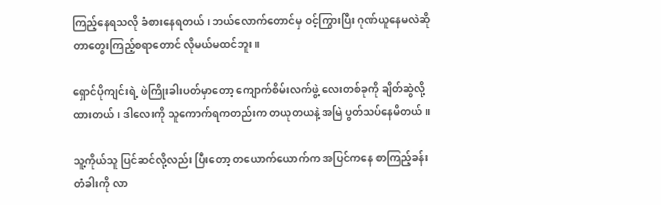ကြည့်နေရသလို ခံစားနေရတယ် ၊ ဘယ်လောက်တောင်မှ ဝင့်ကြွားပြီး ဂုဏ်ယူနေမလဲဆိုတာ‌တွေးကြည့်စရာတောင် လိုမယ်မထင်ဘူး။

ရှောင်ပိုကျင်းရဲ့ ဖဲကြိုးခါးပတ်မှာတော့ ကျောက်စိမ်းလက်ဖွဲ့ ‌လေးတစ်ခုကို ချိတ်ဆွဲလို့ထားတယ်၊ ဒါလေးကို သူကောက်ရကတည်းက တယုတယနဲ့ အမြဲ ပွတ်သပ်နေမိတယ်။

သူ့ကိုယ်သူ ပြင်ဆင်လို့လည်း ပြီးတော့ တယောက်ယောက်က အပြင်ကနေ စာကြည့်ခန်းတံခါးကို လာ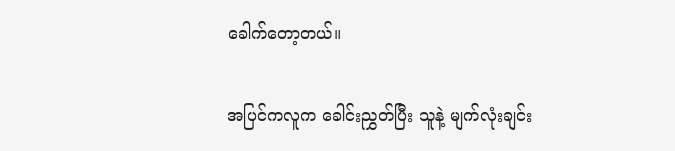ခေါက်တော့တယ်။

အပြင်ကလူက ခေါင်းညွှတ်ပြီး သူနဲ့ မျက်လုံးချင်း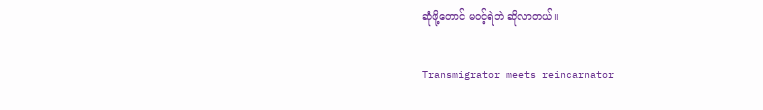ဆုံဖို့တောင် မဝင့်ရဲဘဲ ဆိုလာတယ်။

Transmigrator meets reincarnator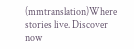(mmtranslation)Where stories live. Discover now